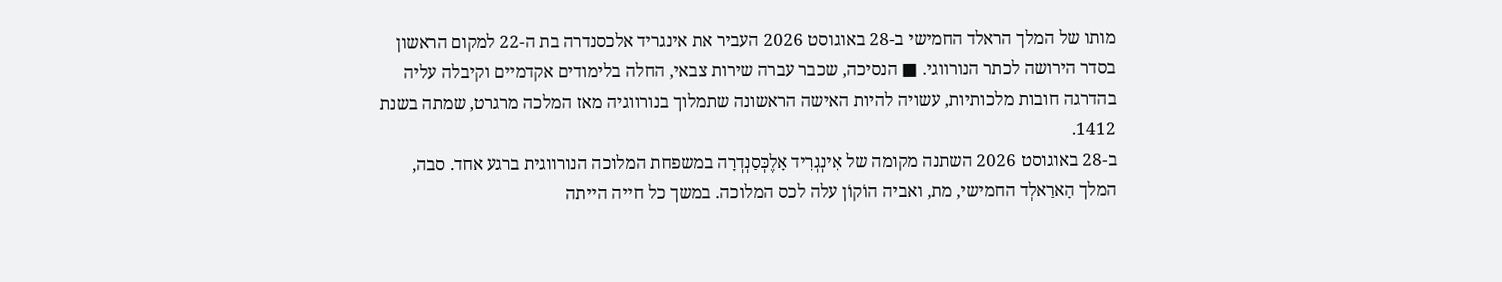מותו של המלך הראלד החמישי ב-28 באוגוסט 2026 העביר את אינגריד אלכסנדרה בת ה-22 למקום הראשון בסדר הירושה לכתר הנורווגי. ■ הנסיכה, שכבר עברה שירות צבאי, החלה בלימודים אקדמיים וקיבלה עליה בהדרגה חובות מלכותיות, עשויה להיות האישה הראשונה שתמלוך בנורווגיה מאז המלכה מרגרט, שמתה בשנת 1412.
ב-28 באוגוסט 2026 השתנה מקומה של אִינְגְרִיד אָלֶכְּסַנְדְרָה במשפחת המלוכה הנורווגית ברגע אחד. סבה, המלך הָארַאלְד החמישי, מת, ואביה הוֹקוֹן עלה לכס המלוכה. במשך כל חייה הייתה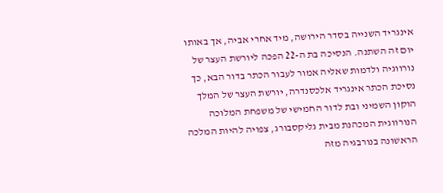אינגריד השנייה בסדר הירושה, מיד אחרי אביה, אך באותו יום זה השתנה. הנסיכה בת ה-22 הפכה ליורשת העצר של נורווגיה ולדמות שאליה אמור לעבור הכתר בדור הבא, כך נסיכת הכתר אינגריד אלכסנדרה, יורשת העצר של המלך הוקון השמיני ובת לדור החמישי של משפחת המלוכה הנורווגית המכהנת מבית גליקסבורג, צפויה להיות המלכה הראשונה בנורבגיה מזה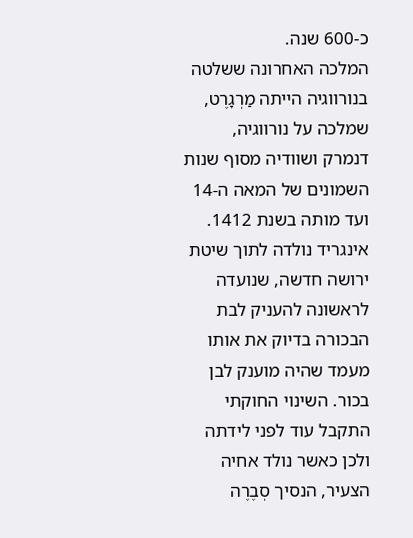כ-600 שנה.
המלכה האחרונה ששלטה בנורווגיה הייתה מַרְגָרֶט, שמלכה על נורווגיה, דנמרק ושוודיה מסוף שנות השמונים של המאה ה-14 ועד מותה בשנת 1412. אינגריד נולדה לתוך שיטת ירושה חדשה, שנועדה לראשונה להעניק לבת הבכורה בדיוק את אותו מעמד שהיה מוענק לבן בכור. השינוי החוקתי התקבל עוד לפני לידתה ולכן כאשר נולד אחיה הצעיר, הנסיך סְבֶרֶה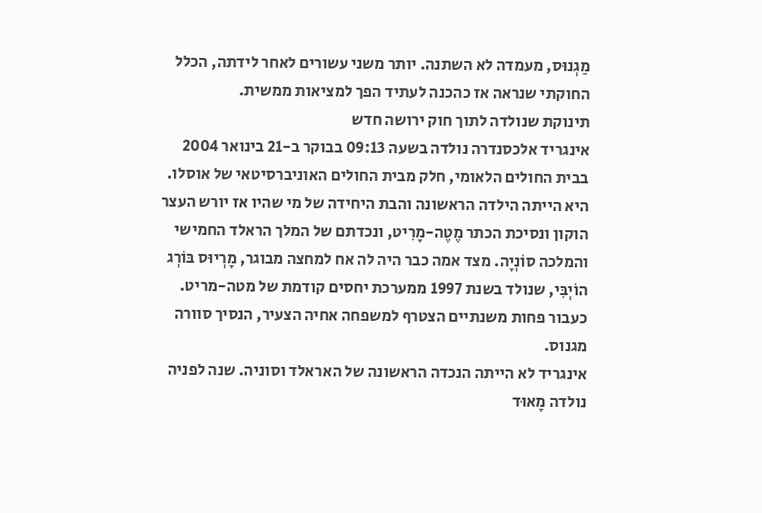מַגְנוּס, מעמדה לא השתנה. יותר משני עשורים לאחר לידתה, הכלל החוקתי שנראה אז כהכנה לעתיד הפך למציאות ממשית.
תינוקת שנולדה לתוך חוק ירושה חדש
אינגריד אלכסנדרה נולדה בשעה 09:13 בבוקר ב-21 בינואר 2004 בבית החולים הלאומי, חלק מבית החולים האוניברסיטאי של אוסלו. היא הייתה הילדה הראשונה והבת היחידה של מי שהיו אז יורש העצר הוקון ונסיכת הכתר מֶטֶה-מָרִיט, ונכדתם של המלך הראלד החמישי והמלכה סוֹנְיָה. מצד אמה כבר היה לה אח למחצה מבוגר, מָרְיוּס בּוֹרְג הוֹיְבִּי, שנולד בשנת 1997 ממערכת יחסים קודמת של מטה-מריט. כעבור פחות משנתיים הצטרף למשפחה אחיה הצעיר, הנסיך סוורה מגנוס.
אינגריד לא הייתה הנכדה הראשונה של האראלד וסוניה. שנה לפניה נולדה מָאוּד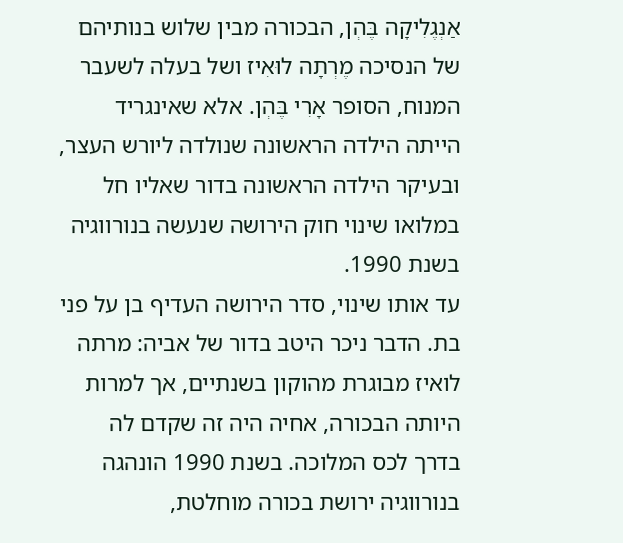אַנְגֶלִיקָה בֶּהְן, הבכורה מבין שלוש בנותיהם של הנסיכה מֶרְתָה לוּאִיז ושל בעלה לשעבר המנוח, הסופר אָרִי בֶּהְן. אלא שאינגריד הייתה הילדה הראשונה שנולדה ליורש העצר, ובעיקר הילדה הראשונה בדור שאליו חל במלואו שינוי חוק הירושה שנעשה בנורווגיה בשנת 1990.
עד אותו שינוי, סדר הירושה העדיף בן על פני בת. הדבר ניכר היטב בדור של אביה: מרתה לואיז מבוגרת מהוקון בשנתיים, אך למרות היותה הבכורה, אחיה היה זה שקדם לה בדרך לכס המלוכה. בשנת 1990 הונהגה בנורווגיה ירושת בכורה מוחלטת,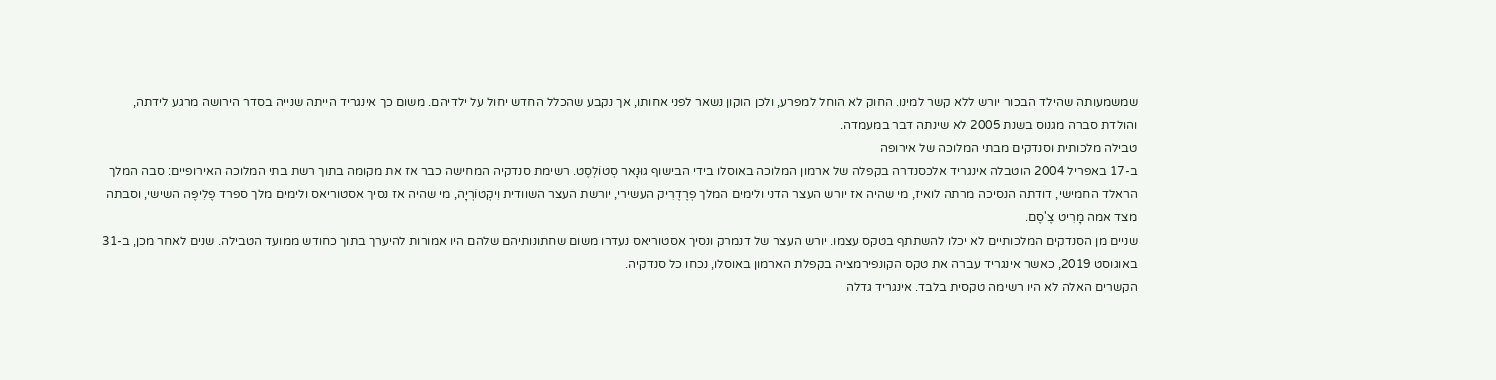שמשמעותה שהילד הבכור יורש ללא קשר למינו. החוק לא הוחל למפרע, ולכן הוקון נשאר לפני אחותו, אך נקבע שהכלל החדש יחול על ילדיהם. משום כך אינגריד הייתה שנייה בסדר הירושה מרגע לידתה, והולדת סברה מגנוס בשנת 2005 לא שינתה דבר במעמדה.
טבילה מלכותית וסנדקים מבתי המלוכה של אירופה
ב-17 באפריל 2004 הוטבלה אינגריד אלכסנדרה בקפלה של ארמון המלוכה באוסלו בידי הבישוף גוּנָאר סְטוֹלְסֶט. רשימת סנדקיה המחישה כבר אז את מקומה בתוך רשת בתי המלוכה האירופיים: סבה המלך הראלד החמישי, דודתה הנסיכה מרתה לואיז, מי שהיה אז יורש העצר הדני ולימים המלך פְרֶדֶרִיק העשירי, יורשת העצר השוודית וִיקְטוֹרְיָה, מי שהיה אז נסיך אסטוריאס ולימים מלך ספרד פֶלִיפֶּה השישי, וסבתה מצד אמה מָרִיט צֶ'סֶם.
שניים מן הסנדקים המלכותיים לא יכלו להשתתף בטקס עצמו. יורש העצר של דנמרק ונסיך אסטוריאס נעדרו משום שחתונותיהם שלהם היו אמורות להיערך בתוך כחודש ממועד הטבילה. שנים לאחר מכן, ב-31 באוגוסט 2019, כאשר אינגריד עברה את טקס הקונפירמציה בקפלת הארמון באוסלו, נכחו כל סנדקיה.
הקשרים האלה לא היו רשימה טקסית בלבד. אינגריד גדלה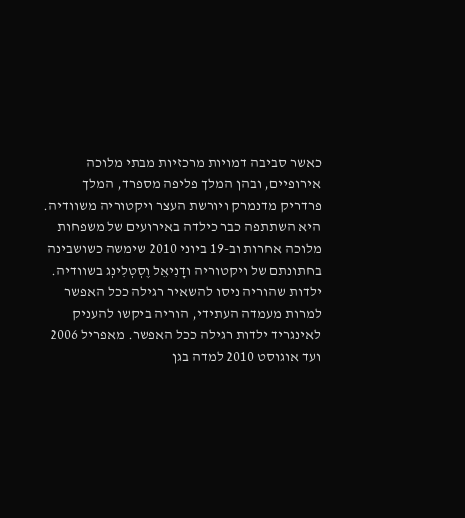כאשר סביבה דמויות מרכזיות מבתי מלוכה אירופיים, ובהן המלך פליפה מספרד, המלך פרדריק מדנמרק ויורשת העצר ויקטוריה משוודיה. היא השתתפה כבר כילדה באירועים של משפחות מלוכה אחרות וב-19 ביוני 2010 שימשה כשושבינה בחתונתם של ויקטוריה ודָנִיאֵל וֶסְטְלִינְג בשוודיה.
ילדות שהוריה ניסו להשאיר רגילה ככל האפשר
למרות מעמדה העתידי, הוריה ביקשו להעניק לאינגריד ילדות רגילה ככל האפשר. מאפריל 2006 ועד אוגוסט 2010 למדה בגן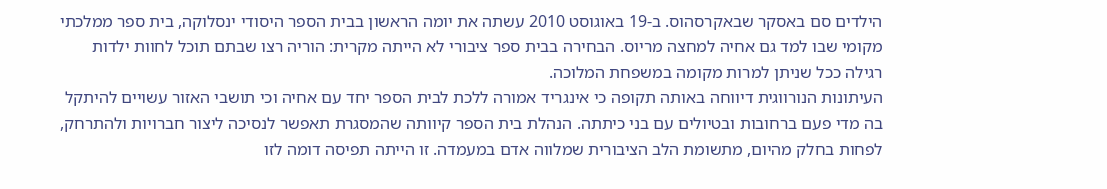הילדים סם באסקר שבאקרסהוס. ב-19 באוגוסט 2010 עשתה את יומה הראשון בבית הספר היסודי ינסלוקה, בית ספר ממלכתי מקומי שבו למד גם אחיה למחצה מריוס. הבחירה בבית ספר ציבורי לא הייתה מקרית: הוריה רצו שבתם תוכל לחוות ילדות רגילה ככל שניתן למרות מקומה במשפחת המלוכה.
העיתונות הנורווגית דיווחה באותה תקופה כי אינגריד אמורה ללכת לבית הספר יחד עם אחיה וכי תושבי האזור עשויים להיתקל בה מדי פעם ברחובות ובטיולים עם בני כיתתה. הנהלת בית הספר קיוותה שהמסגרת תאפשר לנסיכה ליצור חברויות ולהתרחק, לפחות בחלק מהיום, מתשומת הלב הציבורית שמלווה אדם במעמדה. זו הייתה תפיסה דומה לזו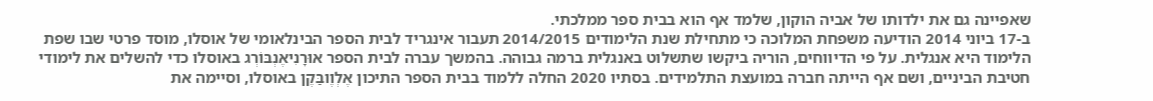שאפיינה גם את ילדותו של אביה הוקון, שלמד אף הוא בבית ספר ממלכתי.
ב-17 ביוני 2014 הודיעה משפחת המלוכה כי מתחילת שנת הלימודים 2014/2015 תעבור אינגריד לבית הספר הבינלאומי של אוסלו, מוסד פרטי שבו שפת הלימוד היא אנגלית. על פי הדיווחים, הוריה ביקשו שתשלוט באנגלית ברמה גבוהה. בהמשך עברה לבית הספר אוּרָנִיאֶנְבּוֹרְג באוסלו כדי להשלים את לימודי חטיבת הביניים, ושם אף הייתה חברה במועצת התלמידים. בסתיו 2020 החלה ללמוד בבית הספר התיכון אֶלְוֶובַּקֶן באוסלו, וסיימה את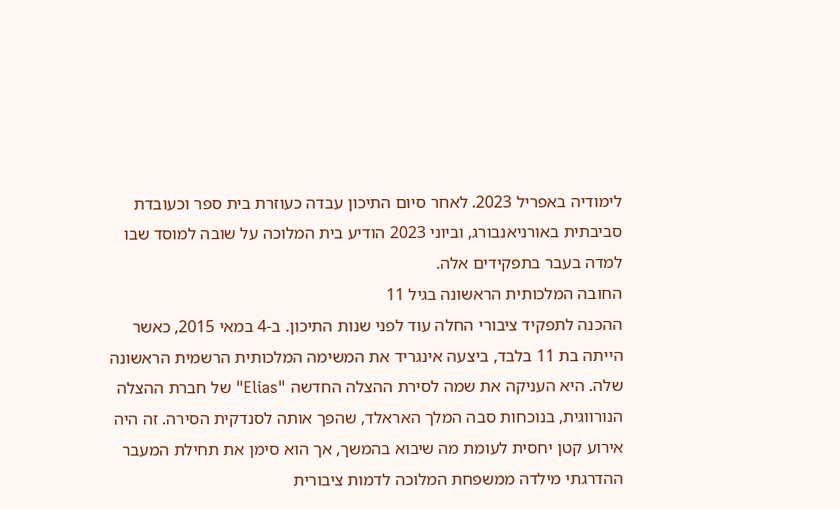לימודיה באפריל 2023. לאחר סיום התיכון עבדה כעוזרת בית ספר וכעובדת סביבתית באורניאנבורג, וביוני 2023 הודיע בית המלוכה על שובה למוסד שבו למדה בעבר בתפקידים אלה.
החובה המלכותית הראשונה בגיל 11
ההכנה לתפקיד ציבורי החלה עוד לפני שנות התיכון. ב-4 במאי 2015, כאשר הייתה בת 11 בלבד, ביצעה אינגריד את המשימה המלכותית הרשמית הראשונה שלה. היא העניקה את שמה לסירת ההצלה החדשה "Elias" של חברת ההצלה הנורווגית, בנוכחות סבה המלך האראלד, שהפך אותה לסנדקית הסירה. זה היה אירוע קטן יחסית לעומת מה שיבוא בהמשך, אך הוא סימן את תחילת המעבר ההדרגתי מילדה ממשפחת המלוכה לדמות ציבורית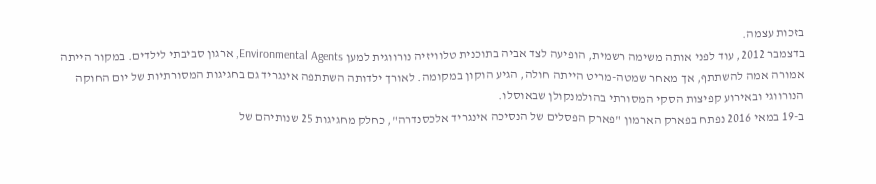בזכות עצמה.
בדצמבר 2012, עוד לפני אותה משימה רשמית, הופיעה לצד אביה בתוכנית טלוויזיה נורווגית למען Environmental Agents, ארגון סביבתי לילדים. במקור הייתה אמורה אמה להשתתף, אך מאחר שמטה-מריט הייתה חולה, הגיע הוקון במקומה. לאורך ילדותה השתתפה אינגריד גם בחגיגות המסורתיות של יום החוקה הנורווגי ובאירוע קפיצות הסקי המסורתי בהולמנקולן שבאוסלו.
ב-19 במאי 2016 נפתח בפארק הארמון "פארק הפסלים של הנסיכה אינגריד אלכסנדרה", כחלק מחגיגות 25 שנותיהם של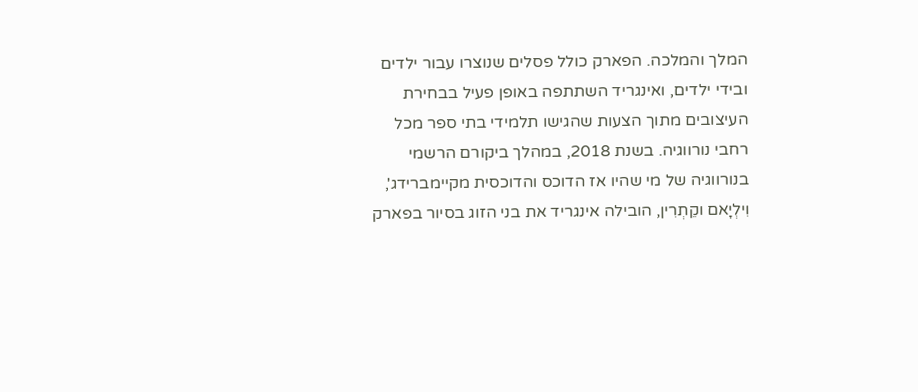המלך והמלכה. הפארק כולל פסלים שנוצרו עבור ילדים ובידי ילדים, ואינגריד השתתפה באופן פעיל בבחירת העיצובים מתוך הצעות שהגישו תלמידי בתי ספר מכל רחבי נורווגיה. בשנת 2018, במהלך ביקורם הרשמי בנורווגיה של מי שהיו אז הדוכס והדוכסית מקיימברידג', וִילְיָאם וקֵתְרִין, הובילה אינגריד את בני הזוג בסיור בפארק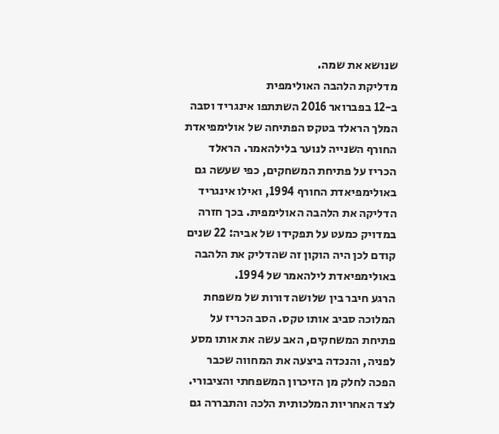שנושא את שמה.
מדליקת הלהבה האולימפית
ב-12 בפברואר 2016 השתתפו אינגריד וסבה המלך הראלד בטקס הפתיחה של אולימפיאדת החורף השנייה לנוער בלילהאמר. הראלד הכריז על פתיחת המשחקים, כפי שעשה גם באולימפיאדת החורף 1994, ואילו אינגריד הדליקה את הלהבה האולימפית. בכך חזרה במדויק כמעט על תפקידו של אביה: 22 שנים קודם לכן היה הוקון זה שהדליק את הלהבה באולימפיאדת לילהאמר של 1994.
הרגע חיבר בין שלושה דורות של משפחת המלוכה סביב אותו טקס. הסב הכריז על פתיחת המשחקים, האב עשה את אותו מסע לפניה, והנכדה ביצעה את המחווה שכבר הפכה לחלק מן הזיכרון המשפחתי והציבורי. לצד האחריות המלכותית הלכה והתבררה גם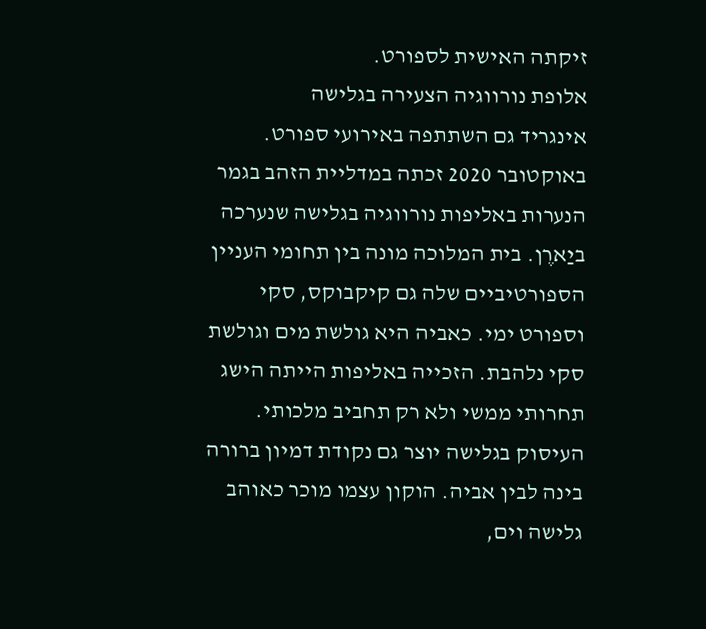זיקתה האישית לספורט.
אלופת נורווגיה הצעירה בגלישה
אינגריד גם השתתפה באירועי ספורט. באוקטובר 2020 זכתה במדליית הזהב בגמר הנערות באליפות נורווגיה בגלישה שנערכה ביַארֶן. בית המלוכה מונה בין תחומי העניין הספורטיביים שלה גם קיקבוקס, סקי וספורט ימי. כאביה היא גולשת מים וגולשת סקי נלהבת. הזכייה באליפות הייתה הישג תחרותי ממשי ולא רק תחביב מלכותי.
העיסוק בגלישה יוצר גם נקודת דמיון ברורה בינה לבין אביה. הוקון עצמו מוכר כאוהב גלישה וים,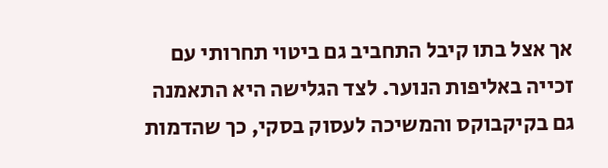אך אצל בתו קיבל התחביב גם ביטוי תחרותי עם זכייה באליפות הנוער. לצד הגלישה היא התאמנה גם בקיקבוקס והמשיכה לעסוק בסקי, כך שהדמות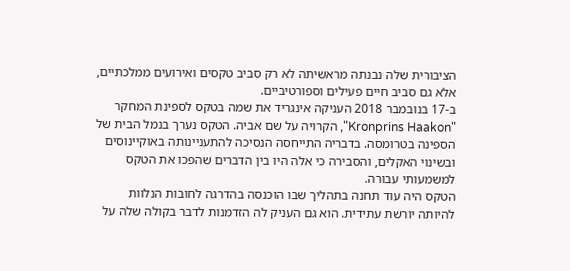הציבורית שלה נבנתה מראשיתה לא רק סביב טקסים ואירועים ממלכתיים, אלא גם סביב חיים פעילים וספורטיביים.
ב-17 בנובמבר 2018 העניקה אינגריד את שמה בטקס לספינת המחקר "Kronprins Haakon", הקרויה על שם אביה. הטקס נערך בנמל הבית של הספינה בטרומסה. בדבריה התייחסה הנסיכה להתעניינותה באוקיינוסים ובשינוי האקלים, והסבירה כי אלה היו בין הדברים שהפכו את הטקס למשמעותי עבורה.
הטקס היה עוד תחנה בתהליך שבו הוכנסה בהדרגה לחובות הנלוות להיותה יורשת עתידית. הוא גם העניק לה הזדמנות לדבר בקולה שלה על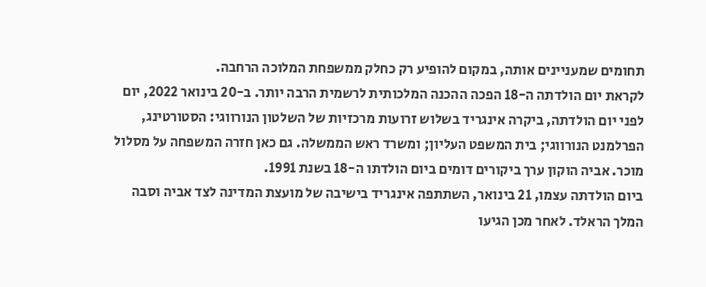תחומים שמעניינים אותה, במקום להופיע רק כחלק ממשפחת המלוכה הרחבה.
לקראת יום הולדתה ה-18 הפכה ההכנה המלכותית לרשמית הרבה יותר. ב-20 בינואר 2022, יום לפני יום הולדתה, ביקרה אינגריד בשלוש זרועות מרכזיות של השלטון הנורווגי: הסטורטינג, הפרלמנט הנורווגי; בית המשפט העליון; ומשרד ראש הממשלה. גם כאן חזרה המשפחה על מסלול מוכר. אביה הוקון ערך ביקורים דומים ביום הולדתו ה-18 בשנת 1991.
ביום הולדתה עצמו, 21 בינואר, השתתפה אינגריד בישיבה של מועצת המדינה לצד אביה וסבה המלך הראלד. לאחר מכן הגיעו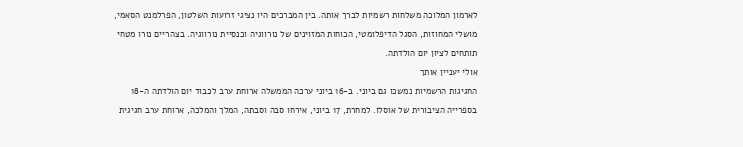לארמון המלוכה משלחות רשמיות לברך אותה. בין המברכים היו נציגי זרועות השלטון, הפרלמנט הסאמי, מושלי המחוזות, הסגל הדיפלומטי, הכוחות המזוינים של נורווגיה וכנסיית נורווגיה. בצהריים נורו מטחי תותחים לציון יום הולדתה.
אולי יעניין אותך
החגיגות הרשמיות נמשכו גם ביוני. ב-16 ביוני ערכה הממשלה ארוחת ערב לכבוד יום הולדתה ה-18 בספרייה הציבורית של אוסלו. למחרת, 17 ביוני, אירחו סבה וסבתה, המלך והמלכה, ארוחת ערב חגיגית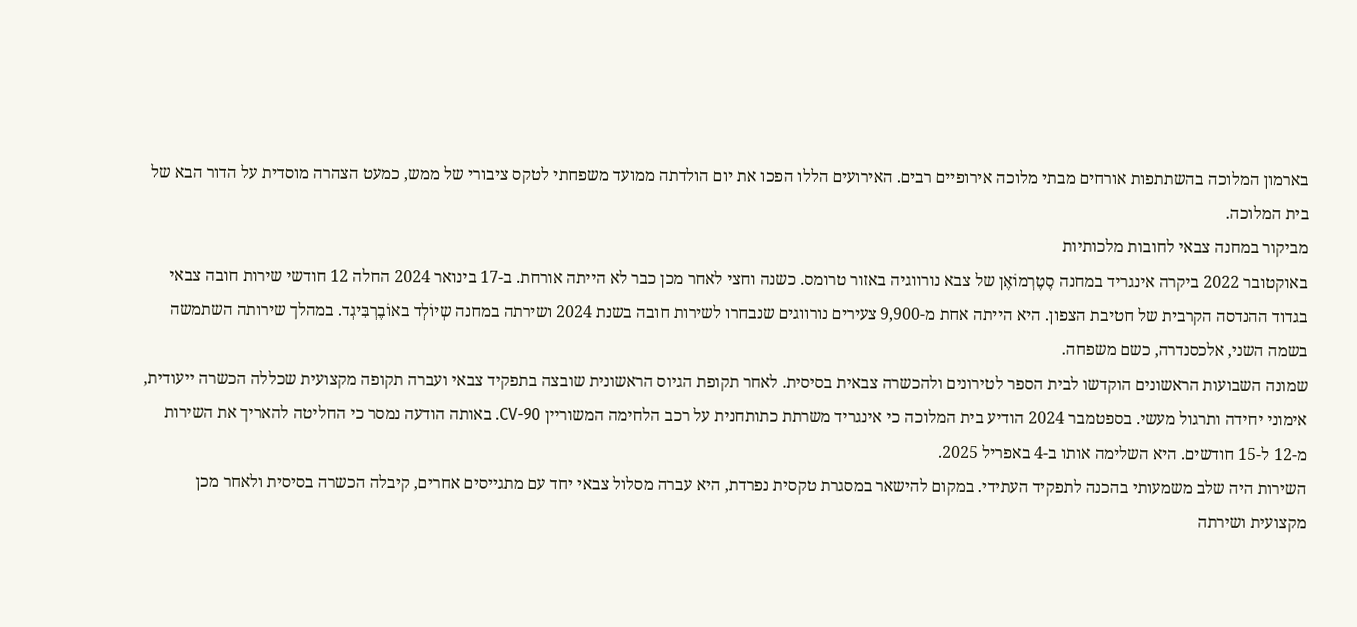בארמון המלוכה בהשתתפות אורחים מבתי מלוכה אירופיים רבים. האירועים הללו הפכו את יום הולדתה ממועד משפחתי לטקס ציבורי של ממש, כמעט הצהרה מוסדית על הדור הבא של בית המלוכה.
מביקור במחנה צבאי לחובות מלכותיות
באוקטובר 2022 ביקרה אינגריד במחנה סֶטֶרְמוֹאֶן של צבא נורווגיה באזור טרומס. כשנה וחצי לאחר מכן כבר לא הייתה אורחת. ב-17 בינואר 2024 החלה 12 חודשי שירות חובה צבאי בגדוד ההנדסה הקרבית של חטיבת הצפון. היא הייתה אחת מ-9,900 צעירים נורווגים שנבחרו לשירות חובה בשנת 2024 ושירתה במחנה שְיוֹלְד באוֹבֶרְבִּיגְד. במהלך שירותה השתמשה בשמה השני, אלכסנדרה, כשם משפחה.
שמונה השבועות הראשונים הוקדשו לבית הספר לטירונים ולהכשרה צבאית בסיסית. לאחר תקופת הגיוס הראשונית שובצה בתפקיד צבאי ועברה תקופה מקצועית שכללה הכשרה ייעודית, אימוני יחידה ותרגול מעשי. בספטמבר 2024 הודיע בית המלוכה כי אינגריד משרתת כתותחנית על רכב הלחימה המשוריין CV-90. באותה הודעה נמסר כי החליטה להאריך את השירות מ-12 ל-15 חודשים. היא השלימה אותו ב-4 באפריל 2025.
השירות היה שלב משמעותי בהכנה לתפקיד העתידי. במקום להישאר במסגרת טקסית נפרדת, היא עברה מסלול צבאי יחד עם מתגייסים אחרים, קיבלה הכשרה בסיסית ולאחר מכן מקצועית ושירתה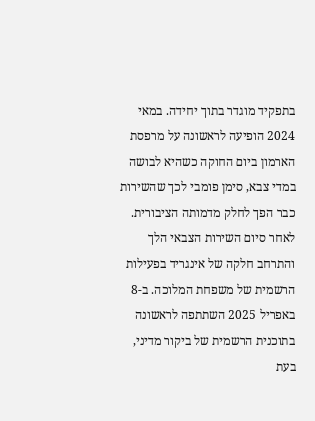בתפקיד מוגדר בתוך יחידה. במאי 2024 הופיעה לראשונה על מרפסת הארמון ביום החוקה כשהיא לבושה במדי צבא, סימן פומבי לכך שהשירות כבר הפך לחלק מדמותה הציבורית.
לאחר סיום השירות הצבאי הלך והתרחב חלקה של אינגריד בפעילות הרשמית של משפחת המלוכה. ב-8 באפריל 2025 השתתפה לראשונה בתוכנית הרשמית של ביקור מדיני, בעת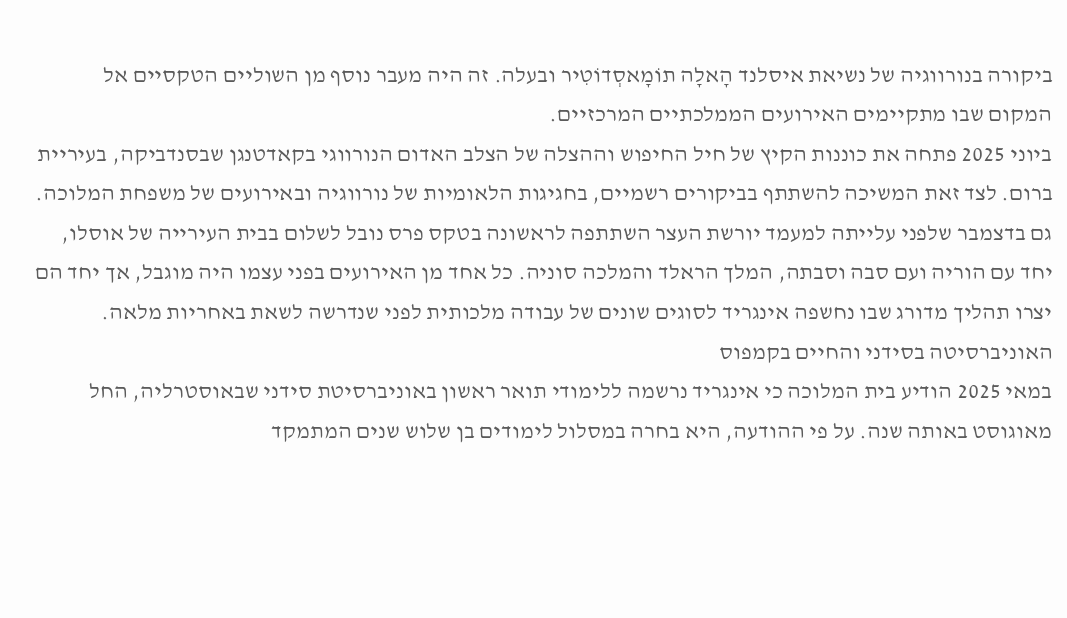ביקורה בנורווגיה של נשיאת איסלנד הָאלָה תוֹמָאסְדוֹטִיר ובעלה. זה היה מעבר נוסף מן השוליים הטקסיים אל המקום שבו מתקיימים האירועים הממלכתיים המרכזיים.
ביוני 2025 פתחה את כוננות הקיץ של חיל החיפוש וההצלה של הצלב האדום הנורווגי בקאדטנגן שבסנדביקה, בעיריית ברום. לצד זאת המשיכה להשתתף בביקורים רשמיים, בחגיגות הלאומיות של נורווגיה ובאירועים של משפחת המלוכה.
גם בדצמבר שלפני עלייתה למעמד יורשת העצר השתתפה לראשונה בטקס פרס נובל לשלום בבית העירייה של אוסלו, יחד עם הוריה ועם סבה וסבתה, המלך הראלד והמלכה סוניה. כל אחד מן האירועים בפני עצמו היה מוגבל, אך יחד הם יצרו תהליך מדורג שבו נחשפה אינגריד לסוגים שונים של עבודה מלכותית לפני שנדרשה לשאת באחריות מלאה.
האוניברסיטה בסידני והחיים בקמפוס
במאי 2025 הודיע בית המלוכה כי אינגריד נרשמה ללימודי תואר ראשון באוניברסיטת סידני שבאוסטרליה, החל מאוגוסט באותה שנה. על פי ההודעה, היא בחרה במסלול לימודים בן שלוש שנים המתמקד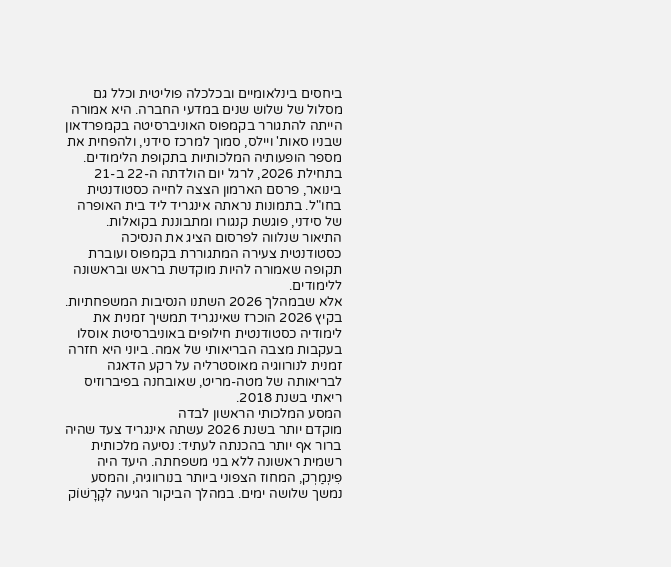ביחסים בינלאומיים ובכלכלה פוליטית וכלל גם מסלול של שלוש שנים במדעי החברה. היא אמורה הייתה להתגורר בקמפוס האוניברסיטה בקמפרדאון שבניו סאות' ויילס, סמוך למרכז סידני, ולהפחית את מספר הופעותיה המלכותיות בתקופת הלימודים.
בתחילת 2026, לרגל יום הולדתה ה-22 ב-21 בינואר, פרסם הארמון הצצה לחייה כסטודנטית בחו"ל. בתמונות נראתה אינגריד ליד בית האופרה של סידני, פוגשת קנגורו ומתבוננת בקואלות. התיאור שנלווה לפרסום הציג את הנסיכה כסטודנטית צעירה המתגוררת בקמפוס ועוברת תקופה שאמורה להיות מוקדשת בראש ובראשונה ללימודים.
אלא שבמהלך 2026 השתנו הנסיבות המשפחתיות. בקיץ 2026 הוכרז שאינגריד תמשיך זמנית את לימודיה כסטודנטית חילופים באוניברסיטת אוסלו בעקבות מצבה הבריאותי של אמה. ביוני היא חזרה זמנית לנורווגיה מאוסטרליה על רקע הדאגה לבריאותה של מטה-מריט, שאובחנה בפיברוזיס ריאתי בשנת 2018.
המסע המלכותי הראשון לבדה
מוקדם יותר בשנת 2026 עשתה אינגריד צעד שהיה ברור אף יותר בהכנתה לעתיד: נסיעה מלכותית רשמית ראשונה ללא בני משפחתה. היעד היה פִינְמַרְק, המחוז הצפוני ביותר בנורווגיה, והמסע נמשך שלושה ימים. במהלך הביקור הגיעה לקָרָשׁוֹק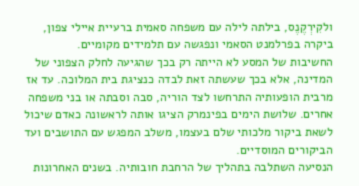ולקִירְקֶנֶס, בילתה לילה עם משפחה סאמית ברעיית איילי צפון, ביקרה בפרלמנט הסאמי ונפגשה עם תלמידים מקומיים.
החשיבות של המסע לא הייתה רק בכך שהגיעה לחלק הצפוני של המדינה, אלא בכך שעשתה זאת לבדה כנציגת בית המלוכה. עד אז מרבית הופעותיה התרחשו לצד הוריה, סבה וסבתה או בני משפחה אחרים. שלושת הימים בפינמרק הציגו אותה לראשונה כאדם שיכול לשאת ביקור מלכותי שלם בעצמו, משלב המפגש עם התושבים ועד הביקורים המוסדיים.
הנסיעה השתלבה בתהליך של הרחבת חובותיה. בשנים האחרונות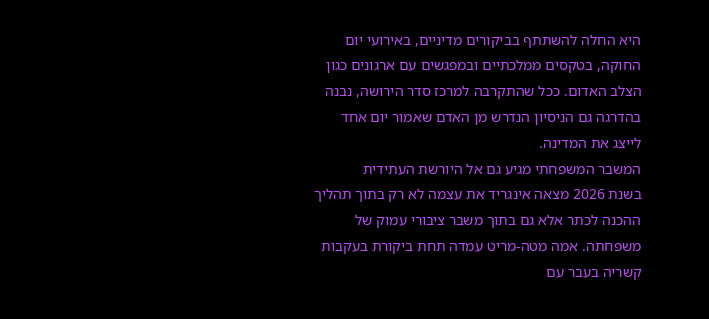היא החלה להשתתף בביקורים מדיניים, באירועי יום החוקה, בטקסים ממלכתיים ובמפגשים עם ארגונים כגון הצלב האדום. ככל שהתקרבה למרכז סדר הירושה, נבנה בהדרגה גם הניסיון הנדרש מן האדם שאמור יום אחד לייצג את המדינה.
המשבר המשפחתי מגיע גם אל היורשת העתידית
בשנת 2026 מצאה אינגריד את עצמה לא רק בתוך תהליך ההכנה לכתר אלא גם בתוך משבר ציבורי עמוק של משפחתה. אמה מטה-מריט עמדה תחת ביקורת בעקבות קשריה בעבר עם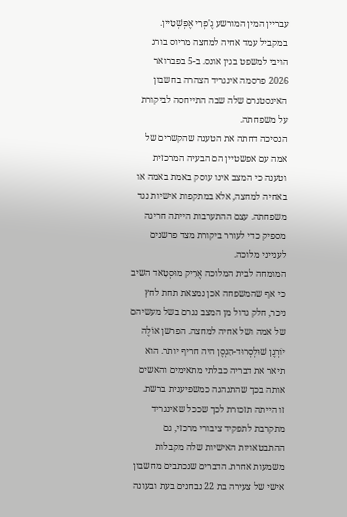עבריין המין המורשע גֶ'פְרִי אֶפְּשְׁטֵיין. במקביל עמד אחיה למחצה מריוס בורג הויבי למשפט בגין אונס. ב-5 בפברואר 2026 פרסמה אינגריד הצהרה בחשבון האינסטגרם שלה שבה התייחסה לביקורת על משפחתה.
הנסיכה דחתה את הטענה שהקשרים של אמה עם אפשטיין הם הבעיה המרכזית וטענה כי המצב אינו עוסק באמת באמה או באחיה למחצה, אלא במתקפות אישיות נגד משפחתה. עצם ההתערבות הייתה חריגה מספיק כדי לעורר ביקורת מצד פרשנים לענייני מלוכה.
המומחה לבית המלוכה אֶרִיק מוּסְטָאד השיב כי אף שהמשפחה אכן נמצאת תחת לחץ ניכר, חלק גדול מן המצב נגרם בשל מעשיהם של אמה ושל אחיה למחצה. הפרשן אוֹלֶה יוֹרְגֶן שׁוּלְסְרוּד-הַנְסֶן היה חריף יותר. הוא תיאר את דבריה כבלתי מתאימים והאשים אותה בכך שהתנהגה כמשפיענית ברשת.
זו הייתה תזכורת לכך שככל שאינגריד מתקרבת לתפקיד ציבורי מרכזי, גם ההתבטאויות האישיות שלה מקבלות משמעות אחרת. הדברים שנכתבים מחשבון אישי של צעירה בת 22 נבחנים בעת ובעונה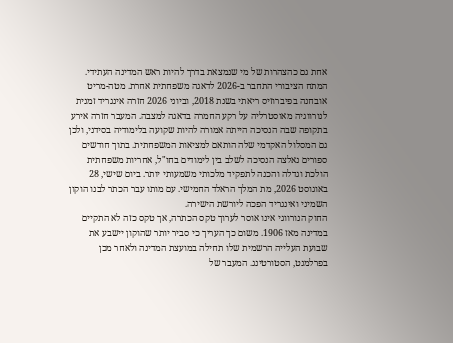אחת גם כהצהרות של מי שנמצאת בדרך להיות ראש המדינה העתידי.
המתח הציבורי התחבר ב-2026 לדאגה משפחתית אחרת. מטה-מריט אובחנה בפיברוזיס ריאתי בשנת 2018, וביוני 2026 חזרה אינגריד זמנית לנורווגיה מאוסטרליה על רקע החמרה בדאגה למצבה. המעבר חזרה אירע בתקופה שבה הנסיכה הייתה אמורה להיות שקועה בלימודיה בסידני, ולכן גם המסלול האקדמי שלה הותאם למציאות המשפחתית. בתוך חודשים ספורים נאלצה הנסיכה לשלב בין לימודים בחו"ל, אחריות משפחתית הולכת וגדלה והכנה לתפקיד מלכותי משמעותי יותר. ביום שישי, 28 באוגוסט 2026, מת המלך הראלד החמישי. עם מותו עבר הכתר לבנו הוקון השמיני ואינגריד הפכה ליורשת הישירה.
החוק הנורווגי אינו אוסר לערוך טקס הכתרה, אך טקס כזה לא התקיים במדינה מאז 1906. משום כך העריך כי סביר יותר שהוקון יישבע את שבועת העלייה הרשמית שלו תחילה במועצת המדינה ולאחר מכן בפרלמנט, הסטורטינג. המעבר של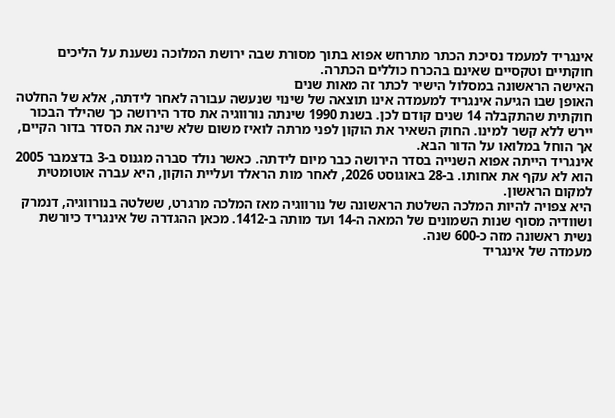אינגריד למעמד נסיכת הכתר מתרחש אפוא בתוך מסורת שבה ירושת המלוכה נשענת על הליכים חוקתיים וטקסיים שאינם בהכרח כוללים הכתרה.
האישה הראשונה במסלול הישיר לכתר זה מאות שנים
האופן שבו הגיעה אינגריד למעמדה אינו תוצאה של שינוי שנעשה עבורה לאחר לידתה, אלא של החלטה חוקתית שהתקבלה 14 שנים קודם לכן. בשנת 1990 שינתה נורווגיה את סדר הירושה כך שהילד הבכור יירש ללא קשר למינו. החוק השאיר את הוקון לפני מרתה לואיז משום שלא שינה את הסדר בדור הקיים, אך הוחל במלואו על הדור הבא.
אינגריד הייתה אפוא השנייה בסדר הירושה כבר מיום לידתה. כאשר נולד סברה מגנוס ב-3 בדצמבר 2005 הוא לא עקף את אחותו. ב-28 באוגוסט 2026, לאחר מות הראלד ועליית הוקון, היא עברה אוטומטית למקום הראשון.
היא צפויה להיות המלכה השלטת הראשונה של נורווגיה מאז המלכה מרגרט, ששלטה בנורווגיה, דנמרק ושוודיה מסוף שנות השמונים של המאה ה-14 ועד מותה ב-1412. מכאן ההגדרה של אינגריד כיורשת נשית ראשונה מזה כ-600 שנה.
מעמדה של אינגריד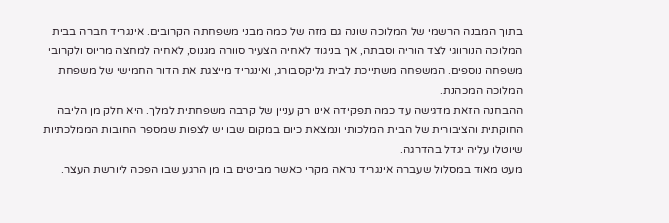בתוך המבנה הרשמי של המלוכה שונה גם מזה של כמה מבני משפחתה הקרובים. אינגריד חברה בבית המלוכה הנורווגי לצד הוריה וסבתה, אך בניגוד לאחיה הצעיר סוורה מגנוס, לאחיה למחצה מריוס ולקרובי משפחה נוספים. המשפחה משתייכת לבית גליקסבורג, ואינגריד מייצגת את הדור החמישי של משפחת המלוכה המכהנת.
ההבחנה הזאת מדגישה עד כמה תפקידה אינו רק עניין של קרבה משפחתית למלך. היא חלק מן הליבה החוקתית והציבורית של הבית המלכותי ונמצאת כיום במקום שבו יש לצפות שמספר החובות הממלכתיות שיוטלו עליה יגדל בהדרגה.
מעט מאוד במסלול שעברה אינגריד נראה מקרי כאשר מביטים בו מן הרגע שבו הפכה ליורשת העצר.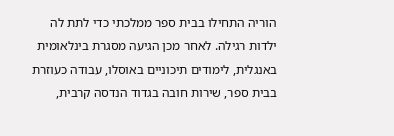הוריה התחילו בבית ספר ממלכתי כדי לתת לה ילדות רגילה. לאחר מכן הגיעה מסגרת בינלאומית באנגלית, לימודים תיכוניים באוסלו, עבודה כעוזרת בבית ספר, שירות חובה בגדוד הנדסה קרבית,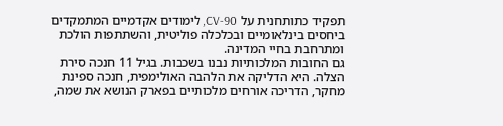תפקיד כתותחנית על CV-90, לימודים אקדמיים המתמקדים ביחסים בינלאומיים ובכלכלה פוליטית, והשתתפות הולכת ומתרחבת בחיי המדינה.
גם החובות המלכותיות נבנו בשכבות. בגיל 11 חנכה סירת הצלה. היא הדליקה את הלהבה האולימפית, חנכה ספינת מחקר, הדריכה אורחים מלכותיים בפארק הנושא את שמה,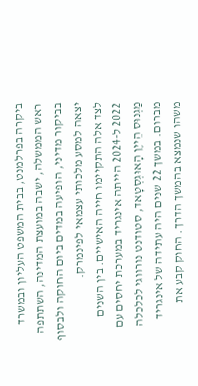ביקרה בפרלמנט, בבית המשפט העליון ובמשרד ראש הממשלה, ישבה במועצת המדינה, השתתפה בביקור מדיני, הופיעה במדים ביום החוקה ולבסוף יצאה למסע מלכותי עצמאי לפינמרק.
לצד אלה התקיימו חייה האישיים. בין השנים 2022 ל-2024 הייתה אינגריד במערכת יחסים עם מַגְנוּס הֵייֶן הָאוּגְסְטָאד, סטודנט נורווגי לכלכלה מברום. במשך 22 שנים היה עתידה של אינגריד משהו שנמצא בהמשך הדרך. החוק קבע את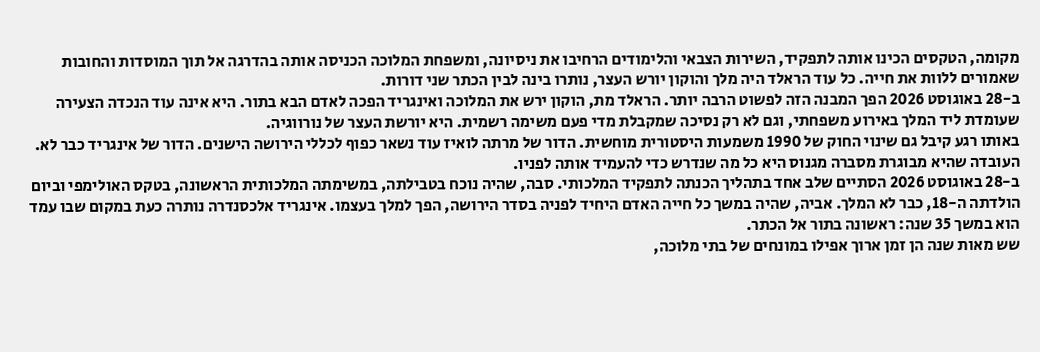מקומה, הטקסים הכינו אותה לתפקיד, השירות הצבאי והלימודים הרחיבו את ניסיונה, ומשפחת המלוכה הכניסה אותה בהדרגה אל תוך המוסדות והחובות שאמורים ללוות את חייה. כל עוד הראלד היה מלך והוקון יורש העצר, נותרו בינה לבין הכתר שני דורות.
ב-28 באוגוסט 2026 הפך המבנה הזה לפשוט הרבה יותר. הראלד מת, הוקון ירש את המלוכה ואינגריד הפכה לאדם הבא בתור. היא אינה עוד הנכדה הצעירה שעומדת ליד המלך באירוע משפחתי, וגם לא רק נסיכה שמקבלת מדי פעם משימה רשמית. היא יורשת העצר של נורווגיה.
באותו רגע קיבל גם שינוי החוק של 1990 משמעות היסטורית מוחשית. הדור של מרתה לואיז עוד נשאר כפוף לכללי הירושה הישנים. הדור של אינגריד כבר לא. העובדה שהיא מבוגרת מסברה מגנוס היא כל מה שנדרש כדי להעמיד אותה לפניו.
ב-28 באוגוסט 2026 הסתיים שלב אחד בתהליך הכנתה לתפקיד המלכותי. סבה, שהיה נוכח בטבילתה, במשימתה המלכותית הראשונה, בטקס האולימפי וביום הולדתה ה-18, כבר לא המלך. אביה, שהיה במשך כל חייה האדם היחיד לפניה בסדר הירושה, הפך למלך בעצמו. אינגריד אלכסנדרה נותרה כעת במקום שבו עמד הוא במשך 35 שנה: ראשונה בתור אל הכתר.
שש מאות שנה הן זמן ארוך אפילו במונחים של בתי מלוכה,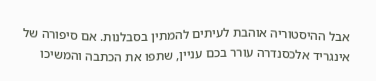אבל ההיסטוריה אוהבת לעיתים להמתין בסבלנות. אם סיפורה של אינגריד אלכסנדרה עורר בכם עניין, שתפו את הכתבה והמשיכו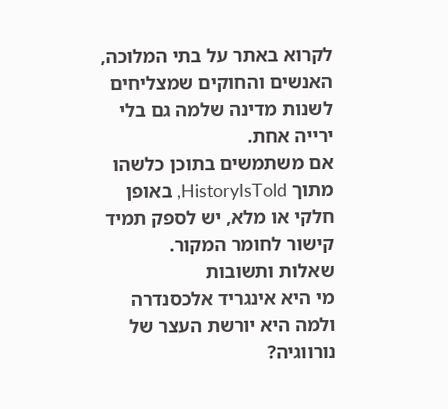לקרוא באתר על בתי המלוכה, האנשים והחוקים שמצליחים לשנות מדינה שלמה גם בלי ירייה אחת.
אם משתמשים בתוכן כלשהו מתוך HistoryIsTold, באופן חלקי או מלא, יש לספק תמיד קישור לחומר המקור.
שאלות ותשובות
מי היא אינגריד אלכסנדרה ולמה היא יורשת העצר של נורווגיה?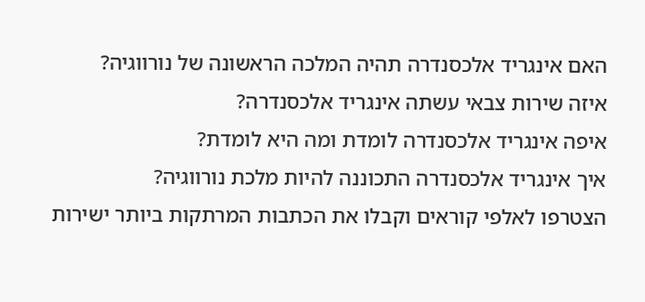האם אינגריד אלכסנדרה תהיה המלכה הראשונה של נורווגיה?
איזה שירות צבאי עשתה אינגריד אלכסנדרה?
איפה אינגריד אלכסנדרה לומדת ומה היא לומדת?
איך אינגריד אלכסנדרה התכוננה להיות מלכת נורווגיה?
הצטרפו לאלפי קוראים וקבלו את הכתבות המרתקות ביותר ישירות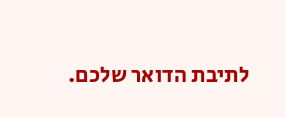לתיבת הדואר שלכם.